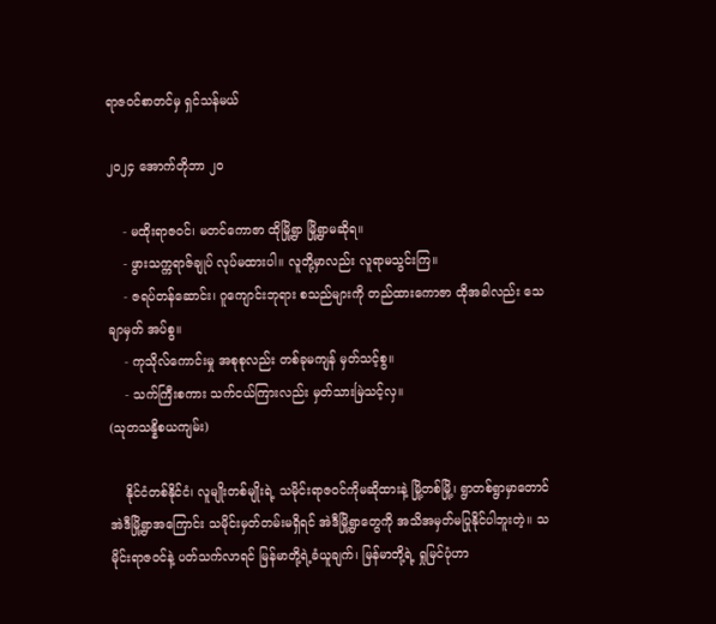ရာဇဝင်စာတင်မှ ရှင်သန်မယ်

၂၀၂၄ အောက်တိုဘာ ၂၀

    - မထိုးရာဇဝင်၊ မတင်ကောဇာ ထိုမြို့ရွာ မြို့ရွာမဆိုရ။
    - ဖွားသက္ကရာဇ်ချုပ် လုပ်မထားပါ။ လူတို့မှာလည်း လူရာမသွင်းကြ။
    - ဇရပ်တန်ဆောင်း၊ ဂူကျောင်းဘုရား စသည်များကို တည်ထားကောဇာ ထိုအခါလည်း သေချာမှတ် အပ်စွ။
    - ကုသိုလ်ကောင်းမှု အစုစုလည်း တစ်ခုမကျန် မှတ်သင့်စွ။
    - သက်ကြီးစကား သက်ငယ်ကြားလည်း မှတ်သားမြဲသင့်လှ။
(သုတသန္နိစယကျမ်း)

    နိုင်ငံတစ်နိုင်ငံ၊ လူမျိုးတစ်မျိုးရဲ့ သမိုင်းရာဇဝင်ကိုမဆိုထားနဲ့ မြို့တစ်မြို့၊ ရွာတစ်ရွာမှာတောင် အဲဒီမြို့ရွာအကြောင်း သမိုင်းမှတ်တမ်းမရှိရင် အဲဒီမြို့ရွာတွေကို အသိအမှတ်မပြုနိုင်ပါဘူးတဲ့။ သမိုင်းရာဇဝင်နဲ့ ပတ်သက်လာရင် မြန်မာတို့ရဲ့ခံယူချက်၊ မြန်မာတို့ရဲ့ ရှုမြင်ပုံဟာ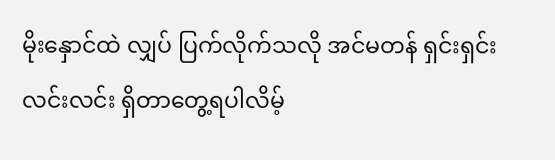မိုးနှောင်ထဲ လျှပ် ပြက်လိုက်သလို အင်မတန် ရှင်းရှင်းလင်းလင်း ရှိတာတွေ့ရပါလိမ့်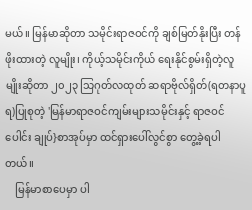မယ်။ မြန်မာဆိုတာ သမိုင်းရာဇဝင်ကို ချစ်မြတ်နိုးပြီး တန်ဖိုးထားတဲ့ လူမျိုး၊ ကိုယ့်သမိုင်းကိုယ် ရေးနိုင်စွမ်းရှိတဲ့လူမျိုးဆိုတာ ၂၀၂၃ သြဂုတ်လထုတ် ဆရာဗိုလ်ရှိတ်(ရတနာပူရ)ပြုစုတဲ့ 'မြန်မာရာဇဝင်ကျမ်းများသမိုင်းနှင့် ရာဇဝင်ပေါင်း ချုပ်}စာအုပ်မှာ ထင်ရှားပေါ်လွင်စွာ တွေ့ခဲ့ရပါတယ်။
    မြန်မာစာပေမှာ ပါ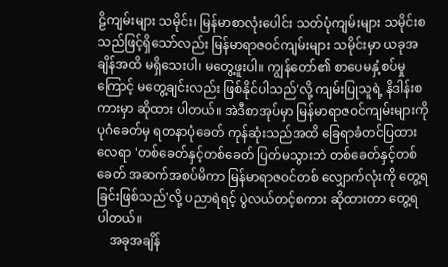ဠိကျမ်းများ သမိုင်း၊ မြန်မာစာလုံးပေါင်း သတ်ပုံကျမ်းများ သမိုင်းစသည်ဖြင့်ရှိသော်လည်း မြန်မာရာဇဝင်ကျမ်းများ သမိုင်းမှာ ယခုအချိန်အထိ မရှိသေးပါ၊ မတွေ့ဖူးပါ။ ကျွန်တော်၏ စာပေမနှံ့စပ်မှုကြောင့် မတွေ့ချင်းလည်း ဖြစ်နိုင်ပါသည်'လို့ ကျမ်းပြုသူရဲ့ နိဒါန်းစကားမှာ ဆိုထား ပါတယ်။ အဲဒီစာအုပ်မှာ မြန်မာရာဇဝင်ကျမ်းများကို ပုဂံခေတ်မှ ရတနာပုံခေတ် ကုန်ဆုံးသည်အထိ ခြေရာခံတင်ပြထားလေရာ 'တစ်ခေတ်နှင့်တစ်ခေတ် ပြတ်မသွားဘဲ တစ်ခေတ်နှင့်တစ်ခေတ် အဆက်အစပ်မိကာ မြန်မာရာဇဝင်တစ် လျှောက်လုံးကို တွေ့ရခြင်းဖြစ်သည်'လို့ ပညာရဲရင့် ပွဲလယ်တင့်စကား ဆိုထားတာ တွေ့ရပါတယ်။
    အခုအချိန်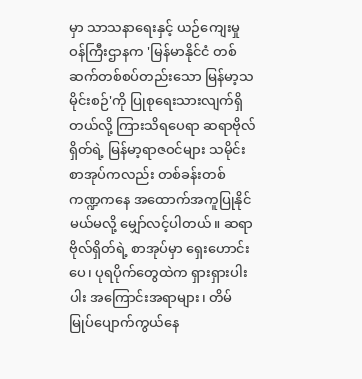မှာ သာသနာရေးနှင့် ယဉ်ကျေးမှုဝန်ကြီးဌာနက 'မြန်မာနိုင်ငံ တစ်ဆက်တစ်စပ်တည်းသော မြန်မာ့သမိုင်းစဉ်'ကို ပြုစုရေးသားလျက်ရှိတယ်လို့ ကြားသိရပေရာ ဆရာဗိုလ်ရှိတ်ရဲ့ မြန်မာ့ရာဇဝင်များ သမိုင်းစာအုပ်ကလည်း တစ်ခန်းတစ်ကဏ္ဍကနေ အထောက်အကူပြုနိုင်မယ်မလို့ မျှော်လင့်ပါတယ်။ ဆရာဗိုလ်ရှိတ်ရဲ့ စာအုပ်မှာ ရှေးဟောင်းပေ၊ ပုရပိုက်တွေထဲက ရှားရှားပါးပါး အကြောင်းအရာများ၊ တိမ်မြုပ်ပျောက်ကွယ်နေ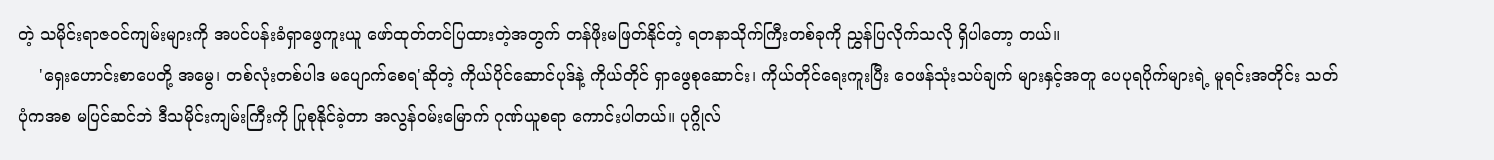တဲ့ သမိုင်းရာဇဝင်ကျမ်းများကို အပင်ပန်းခံရှာဖွေကူးယူ ဖော်ထုတ်တင်ပြထားတဲ့အတွက် တန်ဖိုးမဖြတ်နိုင်တဲ့ ရတနာသိုက်ကြီးတစ်ခုကို ညွှန်ပြလိုက်သလို ရှိပါတော့ တယ်။
    'ရှေးဟောင်းစာပေတို့ အမွေ၊ တစ်လုံးတစ်ပါဒ မပျောက်စေရ'ဆိုတဲ့ ကိုယ်ပိုင်ဆောင်ပုဒ်နဲ့ ကိုယ်တိုင် ရှာဖွေစုဆောင်း၊ ကိုယ်တိုင်ရေးကူးပြီး ဝေဖန်သုံးသပ်ချက် များနှင့်အတူ ပေပုရပိုက်များရဲ့ မူရင်းအတိုင်း သတ်ပုံကအစ မပြင်ဆင်ဘဲ ဒီသမိုင်းကျမ်းကြီးကို ပြုစုနိုင်ခဲ့တာ အလွန်ဝမ်းမြောက် ဂုဏ်ယူစရာ ကောင်းပါတယ်။ ပုဂ္ဂိုလ်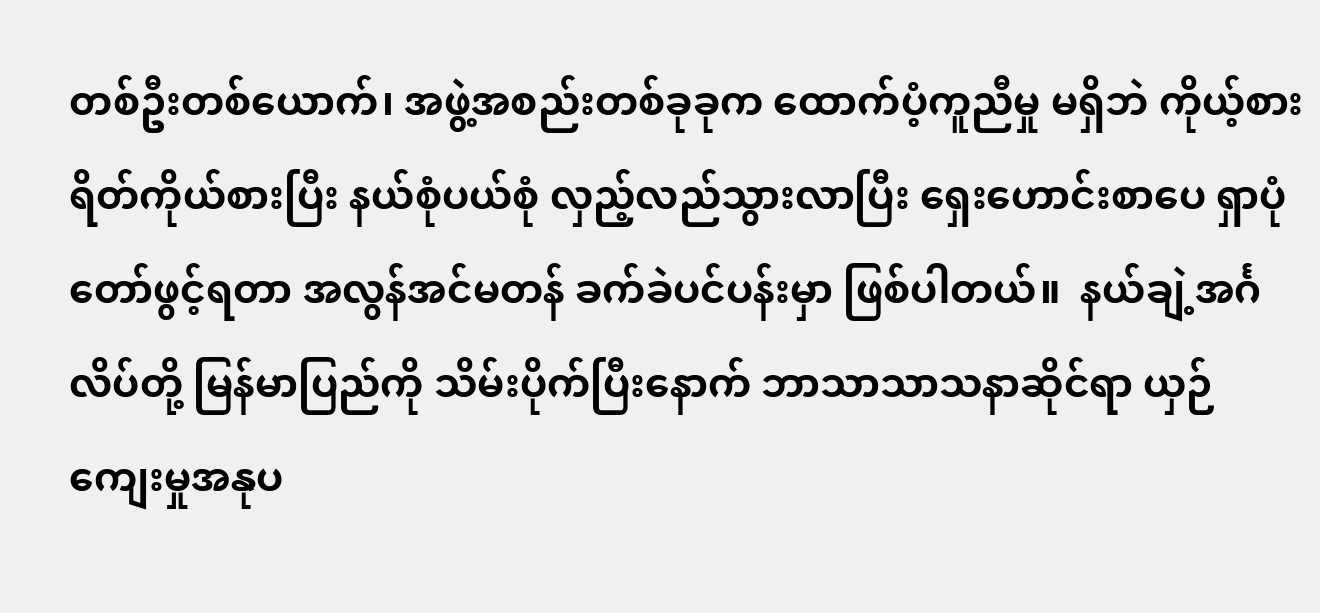တစ်ဦးတစ်ယောက်၊ အဖွဲ့အစည်းတစ်ခုခုက ထောက်ပံ့ကူညီမှု မရှိဘဲ ကိုယ့်စားရိတ်ကိုယ်စားပြီး နယ်စုံပယ်စုံ လှည့်လည်သွားလာပြီး ရှေးဟောင်းစာပေ ရှာပုံတော်ဖွင့်ရတာ အလွန်အင်မတန် ခက်ခဲပင်ပန်းမှာ ဖြစ်ပါတယ်။  နယ်ချဲ့အင်္ဂလိပ်တို့ မြန်မာပြည်ကို သိမ်းပိုက်ပြီးနောက် ဘာသာသာသနာဆိုင်ရာ ယှဉ်ကျေးမှုအနုပ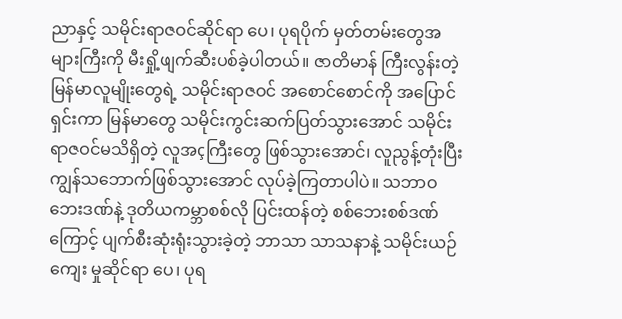ညာနှင့် သမိုင်းရာဇဝင်ဆိုင်ရာ ပေ၊ ပုရပိုက် မှတ်တမ်းတွေအများကြီးကို မီးရှို့ဖျက်ဆီးပစ်ခဲ့ပါတယ်။ ဇာတိမာန် ကြီးလွန်းတဲ့ မြန်မာလူမျိုးတွေရဲ့ သမိုင်းရာဇဝင် အစောင်စောင်ကို အပြောင်ရှင်းကာ မြန်မာတွေ သမိုင်းကွင်းဆက်ပြတ်သွားအောင် သမိုင်းရာဇဝင်မသိရှိတဲ့ လူအçကြီးတွေ ဖြစ်သွားအောင်၊ လူညွန့်တုံးပြီး ကျွန်သဘောက်ဖြစ်သွားအောင် လုပ်ခဲ့ကြတာပါပဲ။ သဘာဝဘေးဒဏ်နဲ့ ဒုတိယကမ္ဘာစစ်လို ပြင်းထန်တဲ့ စစ်ဘေးစစ်ဒဏ်ကြောင့် ပျက်စီးဆုံးရုံးသွားခဲ့တဲ့ ဘာသာ သာသနာနဲ့ သမိုင်းယဉ်ကျေး မှုဆိုင်ရာ ပေ၊ ပုရ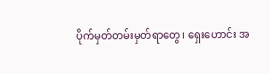ပိုက်မှတ်တမ်းမှတ်ရာတွေ၊ ရှေးဟောင်း အ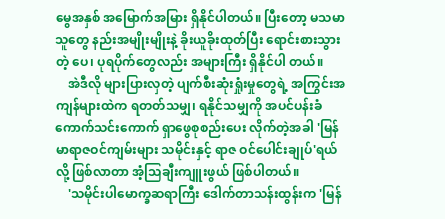မွေအနှစ် အမြောက်အမြား ရှိနိုင်ပါတယ်။ ပြီးတော့ မသမာသူတွေ နည်းအမျိုးမျိုးနဲ့ ခိုးယူခိုးထုတ်ပြီး ရောင်းစားသွားတဲ့ ပေ၊ ပုရပိုက်တွေလည်း အများကြီး ရှိနိုင်ပါ တယ်။
    အဲဒီလို များပြားလှတဲ့ ပျက်စီးဆုံးရှုံးမှုတွေရဲ့ အကြွင်းအကျန်များထဲက ရတတ်သမျှ၊ ရနိုင်သမျှကို အပင်ပန်းခံ ကောက်သင်းကောက် ရှာဖွေစုစည်းပေး လိုက်တဲ့အခါ 'မြန်မာရာဇဝင်ကျမ်းများ သမိုင်းနှင့် ရာဇ ဝင်ပေါင်းချုပ်'ရယ်လို့ ဖြစ်လာတာ အံ့သြချီးကျူးဖွယ် ဖြစ်ပါတယ်။
    'သမိုင်းပါမောက္ခဆရာကြီး ဒေါက်တာသန်းထွန်းက 'မြန်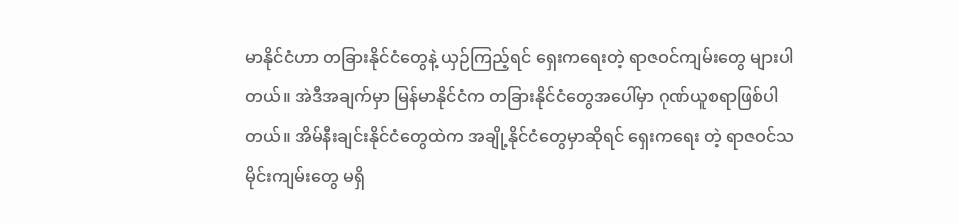မာနိုင်ငံဟာ တခြားနိုင်ငံတွေနဲ့ ယှဉ်ကြည့်ရင် ရှေးကရေးတဲ့ ရာဇဝင်ကျမ်းတွေ များပါတယ်။ အဲဒီအချက်မှာ မြန်မာနိုင်ငံက တခြားနိုင်ငံတွေအပေါ်မှာ ဂုဏ်ယူစရာဖြစ်ပါတယ်။ အိမ်နီးချင်းနိုင်ငံတွေထဲက အချို့နိုင်ငံတွေမှာဆိုရင် ရှေးကရေး တဲ့ ရာဇဝင်သမိုင်းကျမ်းတွေ မရှိ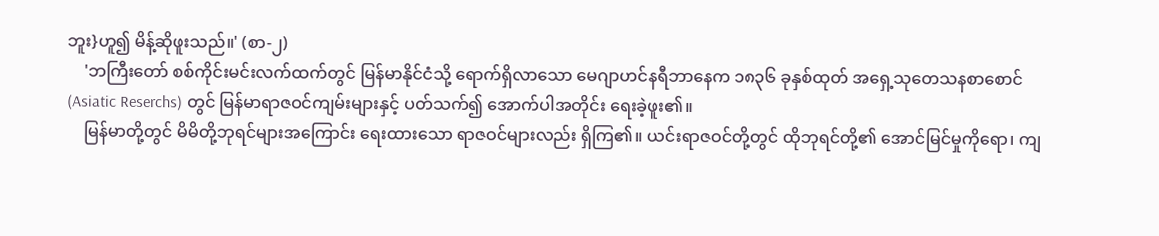ဘူး}ဟူ၍ မိန့်ဆိုဖူးသည်။' (စာ-၂)
    'ဘကြီးတော် စစ်ကိုင်းမင်းလက်ထက်တွင် မြန်မာနိုင်ငံသို့ ရောက်ရှိလာသော မေဂျာဟင်နရီဘာနေက ၁၈၃၆ ခုနှစ်ထုတ် အရှေ့သုတေသနစာစောင် (Asiatic Reserchs) တွင် မြန်မာရာဇဝင်ကျမ်းများနှင့် ပတ်သက်၍ အောက်ပါအတိုင်း ရေးခဲ့ဖူး၏။
    မြန်မာတို့တွင် မိမိတို့ဘုရင်များအကြောင်း ရေးထားသော ရာဇဝင်များလည်း ရှိကြ၏။ ယင်းရာဇဝင်တို့တွင် ထိုဘုရင်တို့၏ အောင်မြင်မှုကိုရော၊ ကျ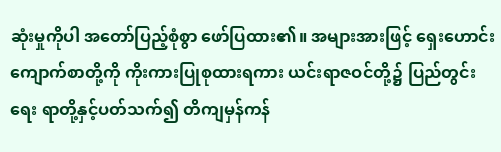ဆုံးမှုကိုပါ အတော်ပြည့်စုံစွာ ဖော်ပြထား၏။ အများအားဖြင့် ရှေးဟောင်းကျောက်စာတို့ကို ကိုးကားပြုစုထားရကား ယင်းရာဇဝင်တို့၌ ပြည်တွင်းရေး ရာတို့နှင့်ပတ်သက်၍ တိကျမှန်ကန်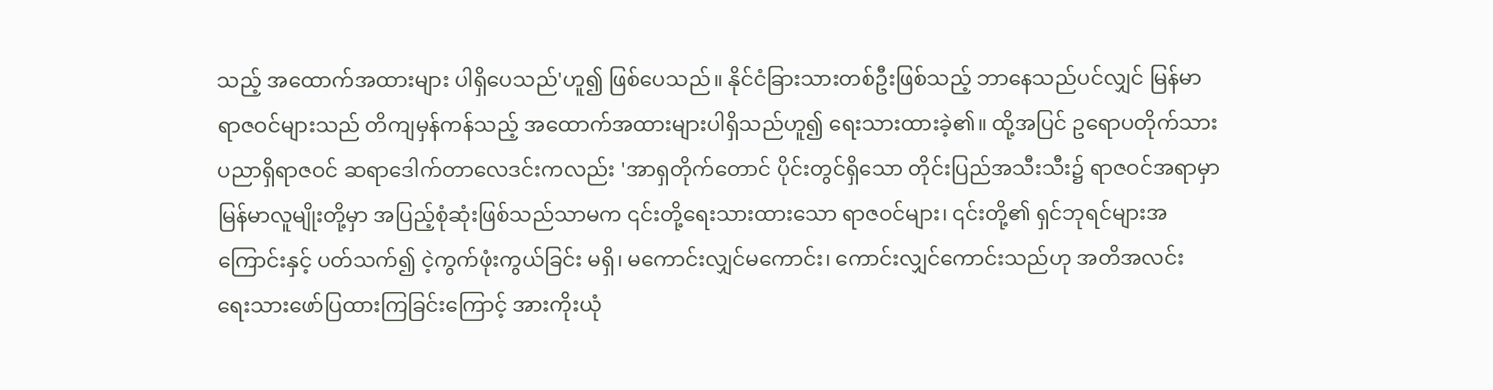သည့် အထောက်အထားများ ပါရှိပေသည်'ဟူ၍ ဖြစ်ပေသည်။ နိုင်ငံခြားသားတစ်ဦးဖြစ်သည့် ဘာနေသည်ပင်လျှင် မြန်မာရာဇဝင်များသည် တိကျမှန်ကန်သည့် အထောက်အထားများပါရှိသည်ဟူ၍ ရေးသားထားခဲ့၏။ ထို့အပြင် ဥရောပတိုက်သား ပညာရှိရာဇဝင် ဆရာဒေါက်တာလေဒင်းကလည်း 'အာရှတိုက်တောင် ပိုင်းတွင်ရှိသော တိုင်းပြည်အသီးသီး၌ ရာဇဝင်အရာမှာ မြန်မာလူမျိုးတို့မှာ အပြည့်စုံဆုံးဖြစ်သည်သာမက ၎င်းတို့ရေးသားထားသော ရာဇဝင်များ၊ ၎င်းတို့၏ ရှင်ဘုရင်များအကြောင်းနှင့် ပတ်သက်၍ ငဲ့ကွက်ဖုံးကွယ်ခြင်း မရှိ၊ မကောင်းလျှင်မကောင်း၊ ကောင်းလျှင်ကောင်းသည်ဟု အတိအလင်း ရေးသားဖော်ပြထားကြခြင်းကြောင့် အားကိုးယုံ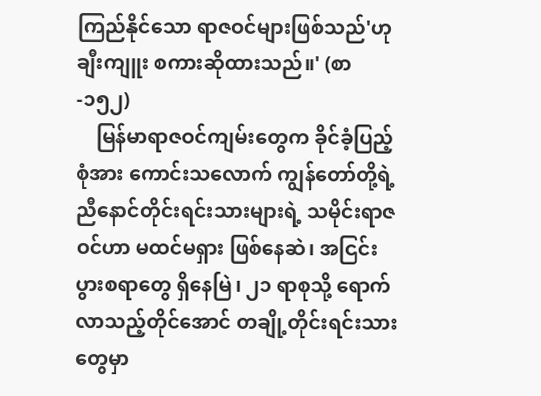ကြည်နိုင်သော ရာဇဝင်များဖြစ်သည်'ဟု ချီးကျူး စကားဆိုထားသည်။' (စာ-၁၅၂)
    မြန်မာရာဇဝင်ကျမ်းတွေက ခိုင်ခံ့ပြည့်စုံအား ကောင်းသလောက် ကျွန်တော်တို့ရဲ့ ညီနောင်တိုင်းရင်းသားများရဲ့ သမိုင်းရာဇဝင်ဟာ မထင်မရှား ဖြစ်နေဆဲ၊ အငြင်းပွားစရာတွေ ရှိနေမြဲ၊ ၂၁ ရာစုသို့ ရောက်လာသည့်တိုင်အောင် တချို့တိုင်းရင်းသားတွေမှာ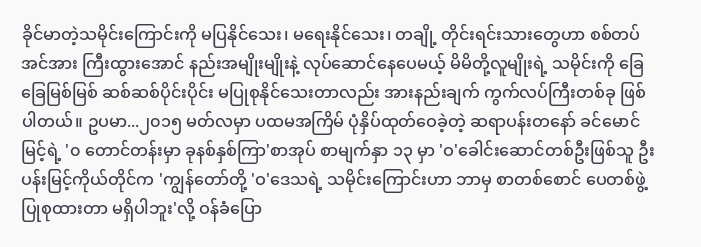ခိုင်မာတဲ့သမိုင်းကြောင်းကို မပြနိုင်သေး၊ မရေးနိုင်သေး၊ တချို့ တိုင်းရင်းသားတွေဟာ စစ်တပ်အင်အား ကြီးထွားအောင် နည်းအမျိုးမျိုးနဲ့ လုပ်ဆောင်နေပေမယ့် မိမိတို့လူမျိုးရဲ့ သမိုင်းကို ခြေခြေမြစ်မြစ် ဆစ်ဆစ်ပိုင်းပိုင်း မပြုစုနိုင်သေးတာလည်း အားနည်းချက် ကွက်လပ်ကြီးတစ်ခု ဖြစ်ပါတယ်။ ဥပမာ...၂၀၁၅ မတ်လမှာ ပထမအကြိမ် ပုံနှိပ်ထုတ်ဝေခဲ့တဲ့ ဆရာပန်းတနော် ခင်မောင်မြင့်ရဲ့ '၀ တောင်တန်းမှာ ခုနစ်နှစ်ကြာ'စာအုပ် စာမျက်နှာ ၁၃ မှာ 'ဝ'ခေါင်းဆောင်တစ်ဦးဖြစ်သူ ဦးပန်းမြင့်ကိုယ်တိုင်က 'ကျွန်တော်တို့ 'ဝ'ဒေသရဲ့ သမိုင်းကြောင်းဟာ ဘာမှ စာတစ်စောင် ပေတစ်ဖွဲ့ပြုစုထားတာ မရှိပါဘူး'လို့ ဝန်ခံပြော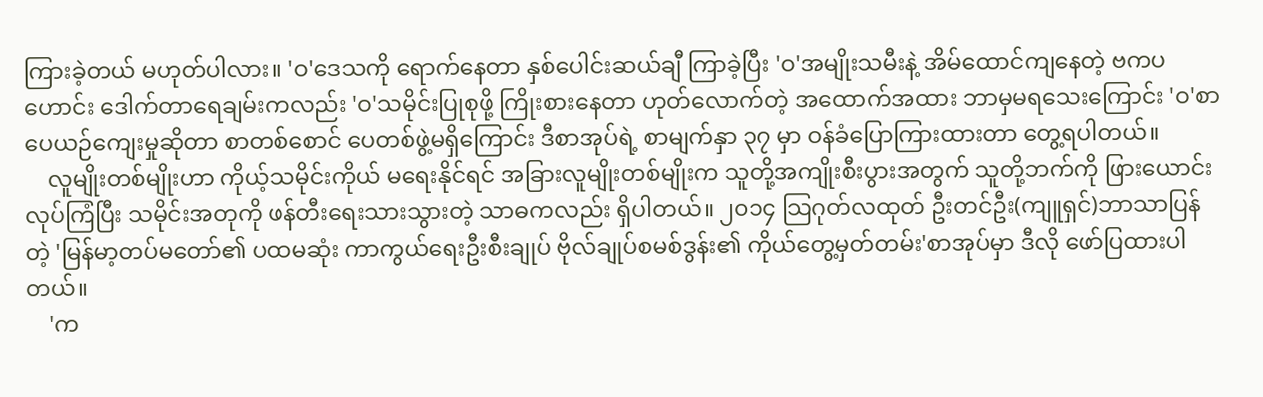ကြားခဲ့တယ် မဟုတ်ပါလား။ 'ဝ'ဒေသကို ရောက်နေတာ နှစ်ပေါင်းဆယ်ချီ ကြာခဲ့ပြီး 'ဝ'အမျိုးသမီးနဲ့ အိမ်ထောင်ကျနေတဲ့ ဗကပဟောင်း ဒေါက်တာရေချမ်းကလည်း 'ဝ'သမိုင်းပြုစုဖို့ ကြိုးစားနေတာ ဟုတ်လောက်တဲ့ အထောက်အထား ဘာမှမရသေးကြောင်း 'ဝ'စာပေယဉ်ကျေးမှုဆိုတာ စာတစ်စောင် ပေတစ်ဖွဲ့မရှိကြောင်း ဒီစာအုပ်ရဲ့ စာမျက်နှာ ၃၇ မှာ ဝန်ခံပြောကြားထားတာ တွေ့ရပါတယ်။
    လူမျိုးတစ်မျိုးဟာ ကိုယ့်သမိုင်းကိုယ် မရေးနိုင်ရင် အခြားလူမျိုးတစ်မျိုးက သူတို့အကျိုးစီးပွားအတွက် သူတို့ဘက်ကို ဖြားယောင်းလုပ်ကြံပြီး သမိုင်းအတုကို ဖန်တီးရေးသားသွားတဲ့ သာဓကလည်း ရှိပါတယ်။ ၂၀၁၄ သြဂုတ်လထုတ် ဦးတင်ဦး(ကျူရှင်)ဘာသာပြန်တဲ့ 'မြန်မာ့တပ်မတော်၏ ပထမဆုံး ကာကွယ်ရေးဦးစီးချုပ် ဗိုလ်ချုပ်စမစ်ဒွန်း၏ ကိုယ်တွေ့မှတ်တမ်း'စာအုပ်မှာ ဒီလို ဖော်ပြထားပါတယ်။
    'က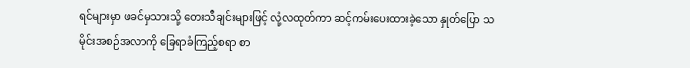ရင်များမှာ ဖခင်မှသားသို့ တေးသီချင်းများဖြင့် လုံ့လထုတ်ကာ ဆင့်ကမ်းပေးထားခဲ့သော နှုတ်ပြော သမိုင်းအစဉ်အလာကို ခြေရာခံကြည့်စရာ စာ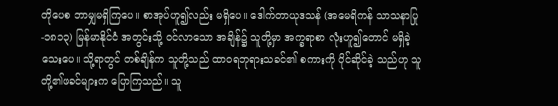တိုပေစ ဘာမျှမရှိကြပေ။ စာအုပ်ဟူ၍လည်း မရှိပေ။ ဒေါက်တာယုဒသန် (အမေရိကန် သာသနာပြု-၁၈၁၃) မြန်မာနိုင်ငံ အတွင်းသို့ ဝင်လာသော အချိန်၌ သူတို့မှာ အက္ခရာစာ လုံးဟူ၍တောင် မရှိခဲ့သေးပေ။ သို့ရာတွင် တစ်ချိန်က သူတို့သည် ထာဝရဘုရားသခင်၏ စကားကို ပိုင်ဆိုင်ခဲ့ သည်ဟု သူတို့၏ဖခင်များက ပြောကြသည်။ သူ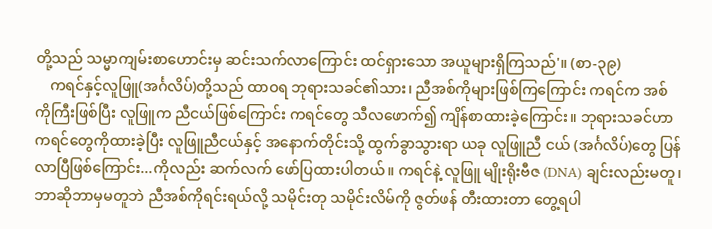တို့သည် သမ္မာကျမ်းစာဟောင်းမှ ဆင်းသက်လာကြောင်း ထင်ရှားသော အယူများရှိကြသည်'။ (စာ-၃၉)
    ကရင်နှင့်လူဖြူ(အင်္ဂလိပ်)တို့သည် ထာဝရ ဘုရားသခင်၏သား၊ ညီအစ်ကိုများဖြစ်ကြကြောင်း ကရင်က အစ်ကိုကြီးဖြစ်ပြီး လူဖြူက ညီငယ်ဖြစ်ကြောင်း ကရင်တွေ သီလဖောက်၍ ကျိန်စာထားခဲ့ကြောင်း။ ဘုရားသခင်ဟာ ကရင်တွေကိုထားခဲ့ပြီး လူဖြူညီငယ်နှင့် အနောက်တိုင်းသို့ ထွက်ခွာသွားရာ ယခု လူဖြူညီ ငယ် (အင်္ဂလိပ်)တွေ ပြန်လာပြီဖြစ်ကြောင်း...ကိုလည်း ဆက်လက် ဖော်ပြထားပါတယ်။ ကရင်နဲ့ လူဖြူ မျိုးရိုးဗီဇ (DNA) ချင်းလည်းမတူ၊ ဘာဆိုဘာမှမတူဘဲ ညီအစ်ကိုရင်းရယ်လို့ သမိုင်းတု သမိုင်းလိမ်ကို ဇွတ်ဖန် တီးထားတာ တွေ့ရပါ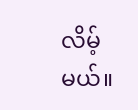လိမ့်မယ်။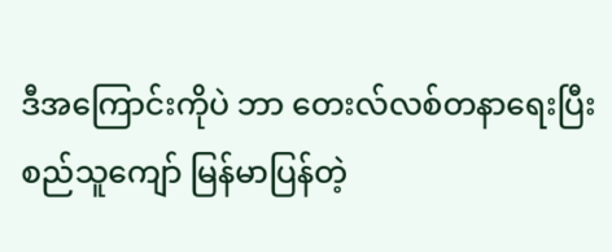ဒီအကြောင်းကိုပဲ ဘာ တေးလ်လစ်တနာရေးပြီး စည်သူကျော် မြန်မာပြန်တဲ့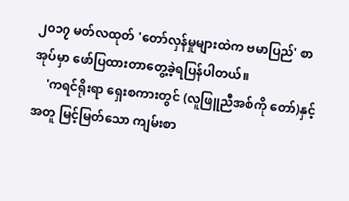၂၀၁၇ မတ်လထုတ် 'တော်လှန်မှုများထဲက ဗမာပြည်' စာအုပ်မှာ ဖော်ပြထားတာတွေ့ခဲ့ရပြန်ပါတယ်။
    'ကရင်ရိုးရာ ရှေးစကားတွင် (လူဖြူညီအစ်ကို တော်)နှင့်အတူ မြင့်မြတ်သော ကျမ်းစာ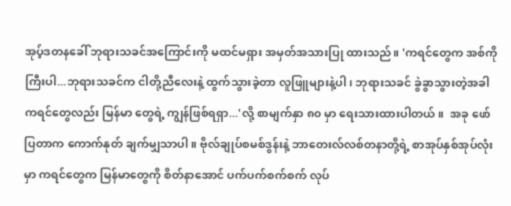အုပ့်ဒတနခေါ် ဘုရားသခင်အကြောင်းကို မထင်မရှား အမှတ်အသားပြု ထားသည်။ 'ကရင်တွေက အစ်ကို ကြီးပါ...ဘုရားသခင်က ငါတို့ညီလေးနဲ့ ထွက်သွားခဲ့တာ လူဖြူများနဲ့ပါ၊ ဘုရားသခင် ခွဲခွာသွားတဲ့အခါ ကရင်တွေလည်း မြန်မာ တွေရဲ့ ကျွန်ဖြစ်ရရှာ...'လို့ စာမျက်နှာ ၈၀ မှာ ရေးသားထားပါတယ်။  အခု ဖော်ပြတာက ကောက်နုတ် ချက်မျှသာပါ။ ဗိုလ်ချုပ်စမစ်ဒွန်းနဲ့ ဘာတေးလ်လစ်တနာတို့ရဲ့ စာအုပ်နှစ်အုပ်လုံးမှာ ကရင်တွေက မြန်မာတွေကို စိတ်နာအောင် ပက်ပက်စက်စက် လုပ်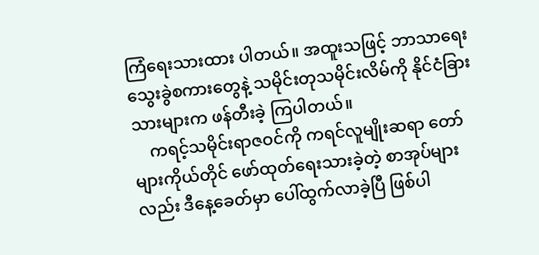ကြံရေးသားထား ပါတယ်။ အထူးသဖြင့် ဘာသာရေး သွေးခွဲစကားတွေနဲ့ သမိုင်းတုသမိုင်းလိမ်ကို နိုင်ငံခြားသားများက ဖန်တီးခဲ့ ကြပါတယ်။
    ကရင့်သမိုင်းရာဇဝင်ကို ကရင်လူမျိုးဆရာ တော်များကိုယ်တိုင် ဖော်ထုတ်ရေးသားခဲ့တဲ့ စာအုပ်များလည်း ဒီနေ့ခေတ်မှာ ပေါ်ထွက်လာခဲ့ပြီ ဖြစ်ပါ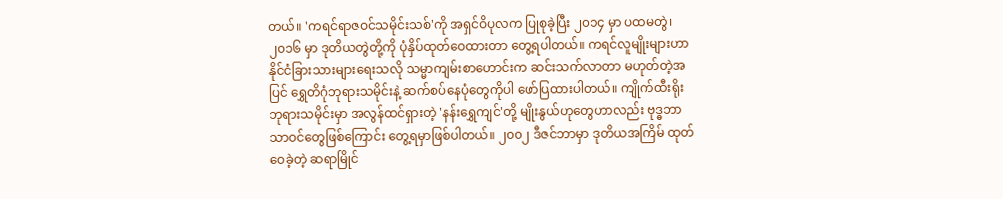တယ်။ 'ကရင်ရာဇဝင်သမိုင်းသစ်'ကို အရှင်ဝိပုလက ပြုစုခဲ့ပြီး ၂၀၁၄ မှာ ပထမတွဲ၊ ၂၀၁၆ မှာ ဒုတိယတွဲတို့ကို ပုံနှိပ်ထုတ်ဝေထားတာ တွေ့ရပါတယ်။ ကရင်လူမျိုးများဟာ နိုင်ငံခြားသားများရေးသလို သမ္မာကျမ်းစာဟောင်းက ဆင်းသက်လာတာ မဟုတ်တဲ့အပြင် ရွှေတိဂုံဘုရားသမိုင်းနဲ့ ဆက်စပ်နေပုံတွေကိုပါ ဖော်ပြထားပါတယ်။ ကျိုက်ထီးရိုး ဘုရားသမိုင်းမှာ အလွန်ထင်ရှားတဲ့ 'နန်းရွှေကျင်'တို့ မျိုးနွယ်ဟုတွေဟာလည်း ဗုဒ္ဓဘာသာဝင်တွေဖြစ်ကြောင်း တွေ့ရမှာဖြစ်ပါတယ်။ ၂၀၀၂ ဒီဇင်ဘာမှာ ဒုတိယအကြိမ် ထုတ်ဝေခဲ့တဲ့ ဆရာမြိုင်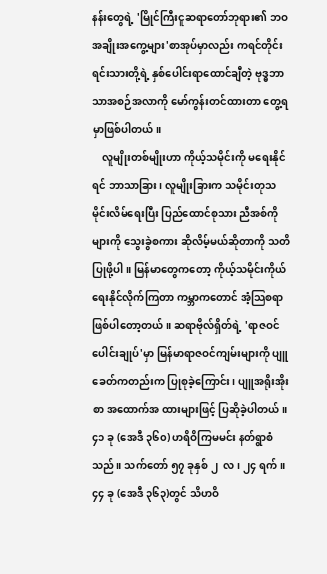နန်းတွေရဲ့ 'မြိုင်ကြီးငူဆရာတော်ဘုရား၏ ဘဝအချိုးအကွေ့များ'စာအုပ်မှာလည်း ကရင်တိုင်းရင်းသားတို့ရဲ့ နှစ်ပေါင်းရာထောင်ချီတဲ့ ဗုဒ္ဓဘာသာအစဉ်အလာကို မော်ကွန်းတင်ထားတာ တွေ့ရမှာဖြစ်ပါတယ်။
    လူမျိုးတစ်မျိုးဟာ ကိုယ့်သမိုင်းကို မရေးနိုင်ရင် ဘာသာခြား၊ လူမျိုးခြားက သမိုင်းတုသမိုင်းလိမ်ရေးပြီး ပြည်ထောင်စုသား ညီအစ်ကိုများကို သွေးခွဲစကား ဆိုလိမ့်မယ်ဆိုတာကို သတိပြုဖို့ပါ။ မြန်မာတွေကတော့ ကိုယ့်သမိုင်းကိုယ် ရေးနိုင်လိုက်ကြတာ ကမ္ဘာကတောင် အံ့သြစရာဖြစ်ပါတော့တယ်။ ဆရာဗိုလ်ရှိတ်ရဲ့ 'ရာဇဝင်ပေါင်းချုပ်'မှာ မြန်မာရာဇဝင်ကျမ်းများကို ပျူခေတ်ကတည်းက ပြုစုခဲ့ကြောင်း၊ ပျူအရိုးအိုးစာ အထောက်အ ထားများဖြင့် ပြဆိုခဲ့ပါတယ်။ ၄၁ ခု (အေဒီ ၃၆၀) ဟရိဝိကြမမင်း နတ်ရွာစံသည်။ သက်တော် ၅၇ ခုနှစ် ၂  လ၊ ၂၄ ရက်။ ၄၄ ခု (အေဒီ ၃၆၃)တွင် သိဟဝိ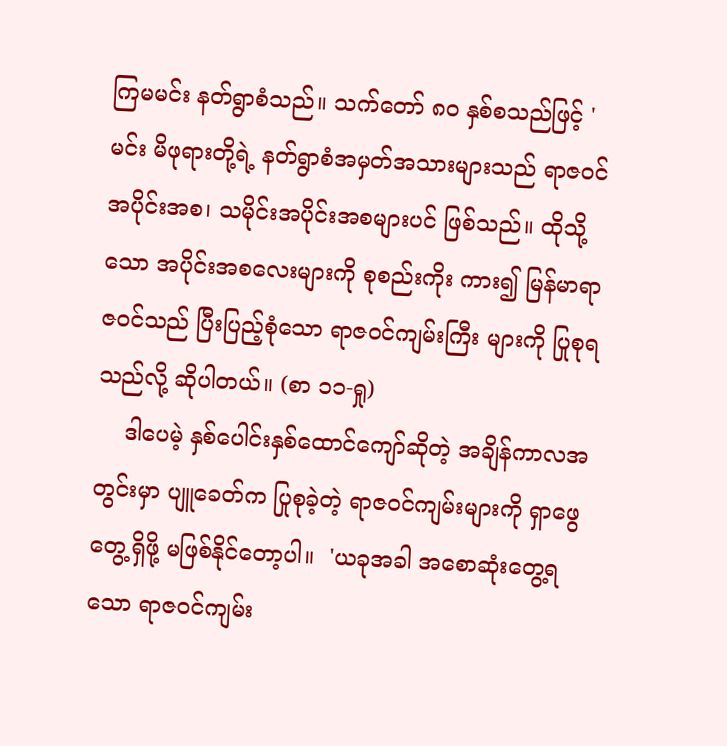ကြမမင်း နတ်ရွာစံသည်။ သက်တော် ၈၀ နှစ်စသည်ဖြင့် 'မင်း မိဖုရားတို့ရဲ့ နတ်ရွာစံအမှတ်အသားများသည် ရာဇဝင်အပိုင်းအစ၊ သမိုင်းအပိုင်းအစများပင် ဖြစ်သည်။ ထိုသို့သော အပိုင်းအစလေးများကို စုစည်းကိုး ကား၍ မြန်မာရာဇဝင်သည် ပြီးပြည့်စုံသော ရာဇဝင်ကျမ်းကြီး များကို ပြုစုရသည်လို့ ဆိုပါတယ်။ (စာ ၁၁-ရှု)
    ဒါပေမဲ့ နှစ်ပေါင်းနှစ်ထောင်ကျော်ဆိုတဲ့ အချိန်ကာလအတွင်းမှာ ပျူခေတ်က ပြုစုခဲ့တဲ့ ရာဇဝင်ကျမ်းများကို ရှာဖွေတွေ့ရှိဖို့ မဖြစ်နိုင်တော့ပါ။  'ယခုအခါ အစောဆုံးတွေ့ရသော ရာဇဝင်ကျမ်း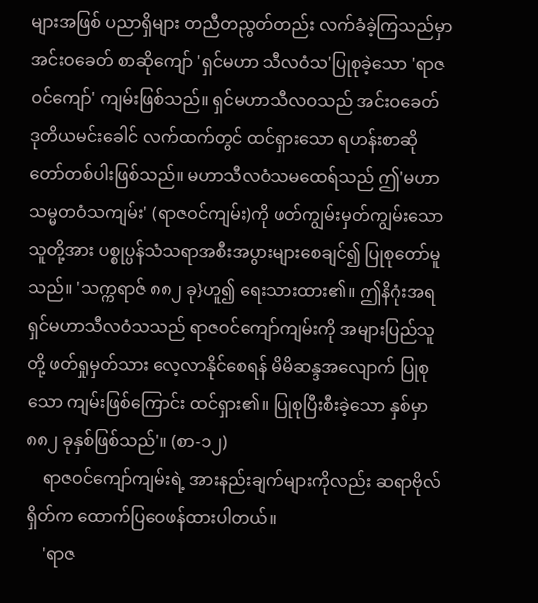များအဖြစ် ပညာရှိများ တညီတညွတ်တည်း လက်ခံခဲ့ကြသည်မှာ အင်းဝခေတ် စာဆိုကျော် 'ရှင်မဟာ သီလဝံသ'ပြုစုခဲ့သော 'ရာဇဝင်ကျော်' ကျမ်းဖြစ်သည်။ ရှင်မဟာသီလဝသည် အင်းဝခေတ် ဒုတိယမင်းခေါင် လက်ထက်တွင် ထင်ရှားသော ရဟန်းစာဆိုတော်တစ်ပါးဖြစ်သည်။ မဟာသီလဝံသမထေရ်သည် ဤ'မဟာသမ္မတဝံသကျမ်း' (ရာဇဝင်ကျမ်း)ကို ဖတ်ကျွမ်းမှတ်ကျွမ်းသော သူတို့အား ပစ္စုပ္ပန်သံသရာအစီးအပွားများစေချင်၍ ပြုစုတော်မူသည်။ 'သက္ကရာဇ် ၈၈၂ ခု}ဟူ၍ ရေးသားထား၏။ ဤနိဂုံးအရ ရှင်မဟာသီလဝံသသည် ရာဇဝင်ကျော်ကျမ်းကို အများပြည်သူတို့ ဖတ်ရှုမှတ်သား လေ့လာနိုင်စေရန် မိမိဆန္ဒအလျောက် ပြုစုသော ကျမ်းဖြစ်ကြောင်း ထင်ရှား၏။ ပြုစုပြီးစီးခဲ့သော နှစ်မှာ ၈၈၂ ခုနှစ်ဖြစ်သည်'။ (စာ-၁၂)
    ရာဇဝင်ကျော်ကျမ်းရဲ့ အားနည်းချက်များကိုလည်း ဆရာဗိုလ်ရှိတ်က ထောက်ပြဝေဖန်ထားပါတယ်။
    'ရာဇ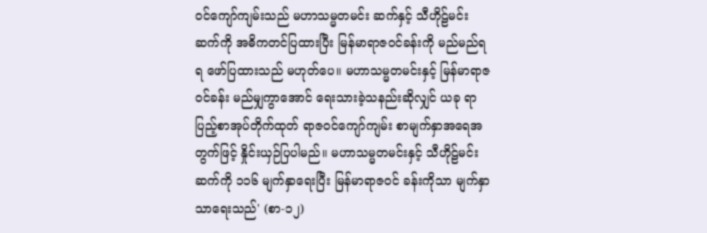ဝင်ကျော်ကျမ်းသည် မဟာသမ္မတမင်း ဆက်နှင့် သီဟိုဠ်မင်းဆက်ကို အဓိကတင်ပြထားပြီး မြန်မာရာဇဝင်ခန်းကို မည်မည်ရရ ဖော်ပြထားသည် မဟုတ်ပေ။ မဟာသမ္မတမင်းနှင့် မြန်မာရာဇဝင်ခန်း မည်မျှကွာအောင် ရေးသားခဲ့သနည်းဆိုလျှင် ယခု ရာပြည့်စာအုပ်တိုက်ထုတ် ရာဇဝင်ကျော်ကျမ်း စာမျက်နှာအရေအတွက်ဖြင့် နှိုင်းယှဉ်ပြပါမည်။ မဟာသမ္မတမင်းနှင့် သီဟိုဠ်မင်းဆက်ကို ၁၁၆ မျက်နှာရေးပြီး မြန်မာရာဇဝင် ခန်းကိုသာ မျက်နှာသာရေးသည်' (စာ-၁၂)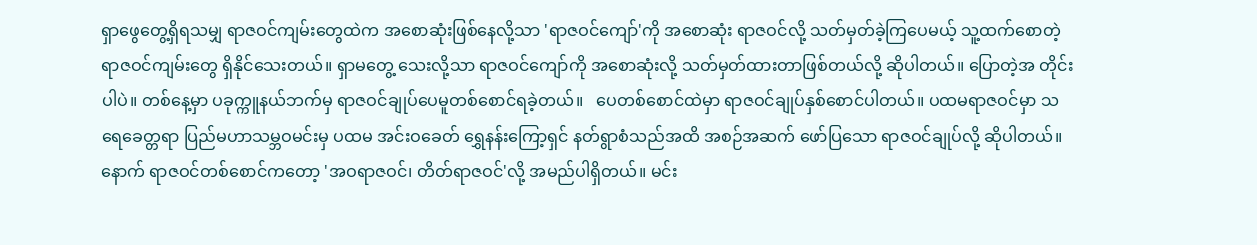ရှာဖွေတွေ့ရှိရသမျှ ရာဇဝင်ကျမ်းတွေထဲက အစောဆုံးဖြစ်နေလို့သာ 'ရာဇဝင်ကျော်'ကို အစောဆုံး ရာဇဝင်လို့ သတ်မှတ်ခဲ့ကြပေမယ့် သူ့ထက်စောတဲ့ ရာဇဝင်ကျမ်းတွေ ရှိနိုင်သေးတယ်။ ရှာမတွေ့ သေးလို့သာ ရာဇဝင်ကျော်ကို အစောဆုံးလို့ သတ်မှတ်ထားတာဖြစ်တယ်လို့ ဆိုပါတယ်။ ပြောတဲ့အ တိုင်းပါပဲ။ တစ်နေ့မှာ ပခုက္ကူနယ်ဘက်မှ ရာဇဝင်ချုပ်ပေမူတစ်စောင်ရခဲ့တယ်။   ပေတစ်စောင်ထဲမှာ ရာဇဝင်ချုပ်နှစ်စောင်ပါတယ်။ ပထမရာဇဝင်မှာ သရေခေတ္တရာ ပြည်မဟာသမ္ဘဝမင်းမှ ပထမ အင်းဝခေတ် ရွှေနန်းကြော့ရှင် နတ်ရွာစံသည်အထိ အစဉ်အဆက် ဖော်ပြသော ရာဇဝင်ချုပ်လို့ ဆိုပါတယ်။ နောက် ရာဇဝင်တစ်စောင်ကတော့ 'အဝရာဇဝင်၊ တိတ်ရာဇဝင်'လို့ အမည်ပါရှိတယ်။ မင်း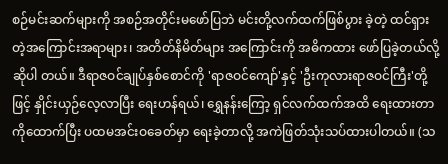စဉ်မင်းဆက်များကို အစဉ်အတိုင်းမဖော်ပြဘဲ မင်းတို့လက်ထက်ဖြစ်ပွား ခဲ့တဲ့ ထင်ရှားတဲ့အကြောင်းအရာများ၊ အတိတ်နိမိတ်များ အကြောင်းကို အဓိကထား ဖော်ပြခဲ့တယ်လို့ ဆိုပါ တယ်။ ဒီရာဇဝင်ချုပ်နှစ်စောင်ကို 'ရာဇဝင်ကျော်'နှင့် 'ဦးကုလားရာဇဝင်ကြီး'တို့ဖြင့် နှိုင်းယှဉ်လေ့လာပြီး ရေးဟန်ရယ်၊ ရွှေနန်းကြော့ ရှင်လက်ထက်အထိ ရေးထားတာ ကိုထောက်ပြီး ပထမအင်းဝခေတ်မှာ ရေးခဲ့တာလို့ အကဲဖြတ်သုံးသပ်ထားပါတယ်။ (သ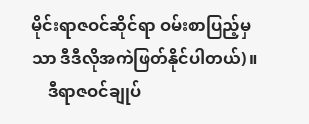မိုင်းရာဇဝင်ဆိုင်ရာ ဝမ်းစာပြည့်မှသာ ဒီဒီလိုအကဲဖြတ်နိုင်ပါတယ်)။
    ဒီရာဇဝင်ချုပ်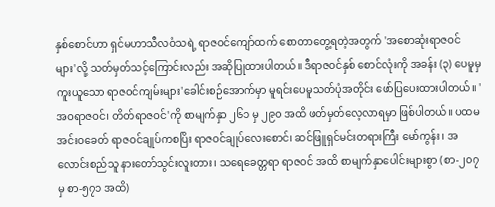နှစ်စောင်ဟာ ရှင်မဟာသီလဝံသရဲ့ ရာဇဝင်ကျော်ထက် စောတာတွေ့ရတဲ့အတွက် 'အစောဆုံးရာဇဝင်များ'လို့ သတ်မှတ်သင့်ကြောင်းလည်း အဆိုပြုထားပါတယ်။ ဒီရာဇဝင်နှစ် စောင်လုံးကို အခန်း (၃) ပေမူမှ ကူးယူသော ရာဇဝင်ကျမ်းများ'ခေါင်းစဉ်အောက်မှာ မူရင်းပေမူသတ်ပုံအတိုင်း ဖော်ပြပေးထားပါတယ်။ 'အဝရာဇဝင်၊ တိတ်ရာဇဝင်'ကို စာမျက်နှာ ၂၆၁ မှ ၂၉၀ အထိ ဖတ်မှတ်လေ့လာရမှာ ဖြစ်ပါတယ်။ ပထမအင်းဝခေတ် ရာဇဝင်ချုပ်ကစပြိး ရာဇဝင်ချုပ်လေးစောင်၊ ဆင်ဖြူရှင်မင်းတရားကြီး မော်ကွန်း၊ အလောင်းစည်သူ နားတော်သွင်းလူးတား၊ သရေခေတ္တရာ ရာဇဝင် အထိ စာမျက်နှာပေါင်းများစွာ (စာ-၂၀၇ မှ စာ-၅၇၁ အထိ)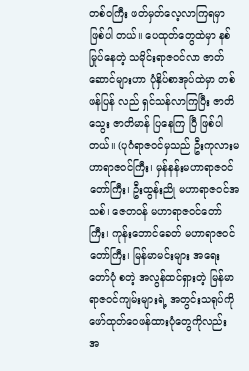တစ်ဝကြီး ဖတ်မှတ်လေ့လာကြရမှာ ဖြစ်ပါ တယ်။ ပေထုတ်တွေထဲမှာ နစ်မြုပ်နေတဲ့ သမိုင်းရာဇဝင်လာ ဇာတ်ဆောင်များဟာ ပုံနှိပ်စာအုပ်ထဲမှာ တစ်ဖန်ပြန် လည် ရှင်သန်လာကြပြီး ဇာတိသွေး ဇာတိမာန် ပြနေကြ ပြီ ဖြစ်ပါတယ်။ (ပုဂံရာဇဝင်မှသည် ဦးကုလားမဟာရာဇဝင်ကြီး၊ မှန်နန်းမဟာရာဇဝင်တော်ကြီး၊ ဦးထွန်းညို မဟာရာဇဝင်အသစ်၊ ဇေတဝန် မဟာရာဇဝင်တော်ကြီး၊ ကုန်းဘောင်ခေတ် မဟာရာဇဝင်တော်ကြီး၊ မြန်မာမင်းများ အရေးတော်ပုံ စတဲ့ အလွန်ထင်ရှားတဲ့ မြန်မာရာဇဝင်ကျမ်းများရဲ့ အတွင်းသရုပ်ကို ဖော်ထုတ်ဝေဖန်ထားပုံတွေကိုလည်း အ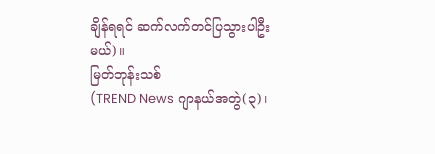ချိန်ရရင် ဆက်လက်တင်ပြသွားပါဦးမယ်)။
မြတ်ဘုန်းသစ်
(TREND News ဂျာနယ်အတွဲ(၃)၊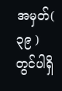အမှတ်( ၃၉ ) တွင်ပါရှိ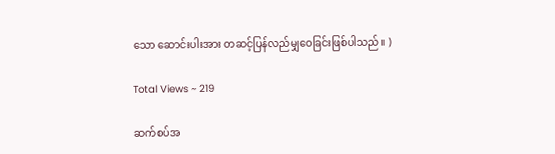သော ဆောင်းပါးအား တဆင့်ပြန်လည်မျှဝေခြင်းဖြစ်ပါသည်။ )

Total Views ~ 219

ဆက်စပ်အ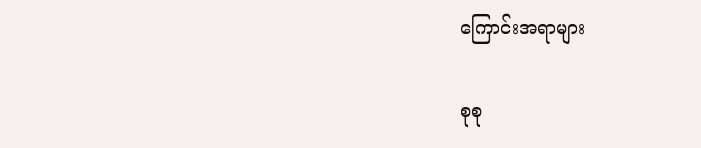ကြောင်းအရာများ

စုစု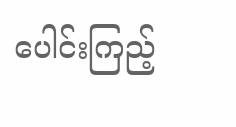ပေါင်းကြည့်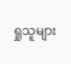ရှုသူများ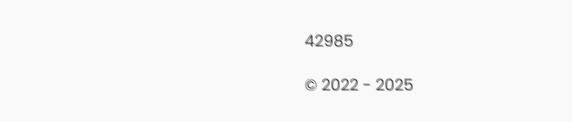42985

© 2022 - 2025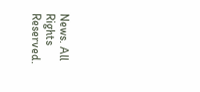News. All Rights Reserved.